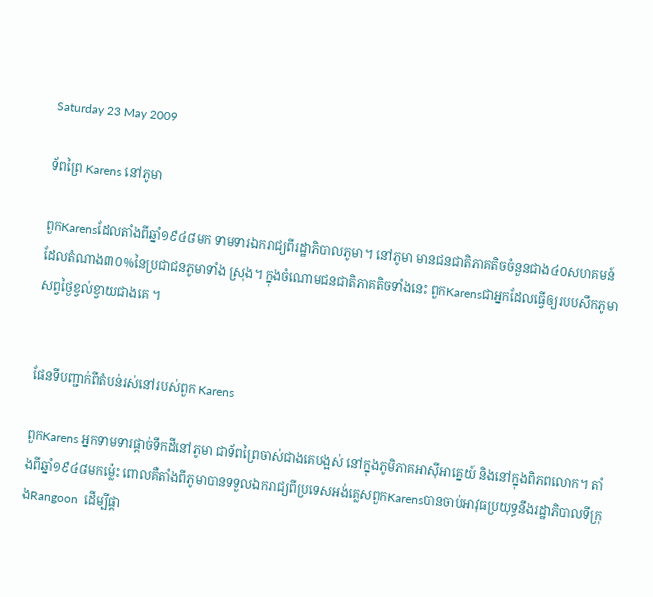Saturday 23 May 2009

ទ័ពព្រៃ Karens នៅភូមា

ពួកKarensដែលតាំងពីឆ្នាំ១៩៤៨មក ទាមទារឯករាជ្យពីរដ្ឋាភិបាលភូមា។ នៅភូមា មានជនជាតិភាគតិចចំនួនជាង៤០សហគមន៍ដែលតំណាង៣០%នៃប្រជាជនភូមាទាំង ស្រុង។ ក្នុងចំណោមជនជាតិភាគតិចទាំងនេះ ពួកKarensជាអ្នកដែលធ្វើឲ្យរបបសឹកភូមាសព្វថ្ងៃខ្វល់ខ្វាយជាងគេ ។


ផែនទីបញ្ជាក់ពីតំបន់រស់នៅរបស់ពួក Karens

ពួកKarens អ្នកទាមទារផ្តាច់ទឹកដីនៅភូមា ជាទ័ពព្រៃចាស់ជាងគេបង្អស់ នៅក្នុងភូមិភាគអាស៊ីអាគ្នេយ៍ និងនៅក្នុងពិភពលោក។ តាំងពីឆ្នាំ១៩៤៨មកម៉្លេះ ពោលគឺតាំងពីភូមាបានទទួលឯករាជ្យពីប្រទេសអង់គ្លេសពួកKarensបានចាប់អាវុធប្រយុទ្ធនឹងរដ្ឋាភិបាលទីក្រុងRangoon  ដើម្បីផ្តា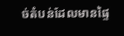ច់តំបន់ដែលមានផ្ទៃ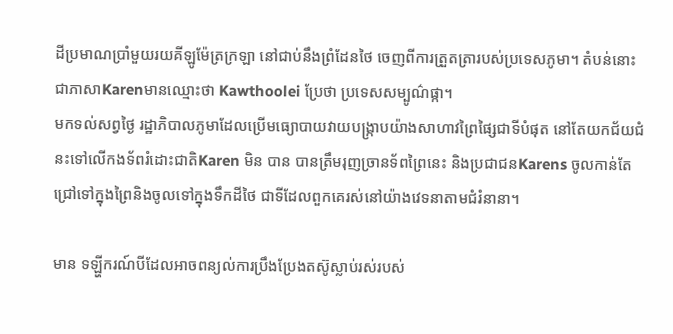ដីប្រមាណប្រាំមួយរយគីឡូម៉ែត្រក្រឡា នៅជាប់នឹងព្រំដែនថៃ ចេញពីការត្រួតត្រារបស់ប្រទេសភូមា។ តំបន់នោះ ជាភាសាKarenមានឈ្មោះថា Kawthoolei ប្រែថា ប្រទេសសម្បូណ៌ផ្កា។
មកទល់សព្វថ្ងៃ រដ្ឋាភិបាលភូមាដែលប្រើមធ្យោបាយវាយបង្ក្រាបយ៉ាងសាហាវព្រៃផ្សៃជាទីបំផុត នៅតែយកជ័យជំនះទៅលើកងទ័ពរំដោះជាតិKaren មិន បាន បានត្រឹមរុញច្រានទ័ពព្រៃនេះ និងប្រជាជនKarens ចូលកាន់តែជ្រៅទៅក្នុងព្រៃនិងចូលទៅក្នុងទឹកដីថៃ ជាទីដែលពួកគេរស់នៅយ៉ាងវេទនាតាមជំរំនានា។

មាន ទឡ្ហីករណ៍បីដែលអាចពន្យល់ការប្រឹងប្រែងតស៊ូស្លាប់រស់របស់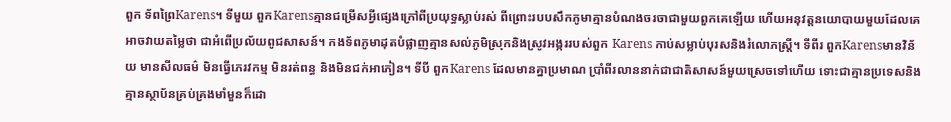ពួក ទ័ពព្រៃKarens។ ទីមួយ ពួកKarensគ្មានជម្រើសអ្វីផ្សេងក្រៅពីប្រយុទ្ធស្លាប់រស់ ពីព្រោះរបបសឹកភូមាគ្មានបំណងចរចាជាមួយពួកគេឡើយ ហើយអនុវត្តនយោបាយមួយដែលគេអាចវាយតម្លៃថា ជាអំពើប្រល័យពូជសាសន៍។ កងទ័ពភូមាដុតបំផ្លាញគ្មានសល់ភូមិស្រុកនិងស្រូវអង្កររបស់ពួក Karens កាប់សម្លាប់បុរសនិងរំលោភស្រ្តី។ ទីពីរ ពួកKarensមានវិន័យ មានសីលធម៌ មិនធ្វើភេរវកម្ម មិនរត់ពន្ធ និងមិនជក់អាភៀន។ ទីបី ពួកKarens ដែលមានគ្នាប្រមាណ ប្រាំពីរលាននាក់ជាជាតិសាសន៍មួយស្រេចទៅហើយ ទោះជាគ្មានប្រទេសនិងគ្មានស្ថាប័នគ្រប់គ្រងមាំមួនក៏ដោ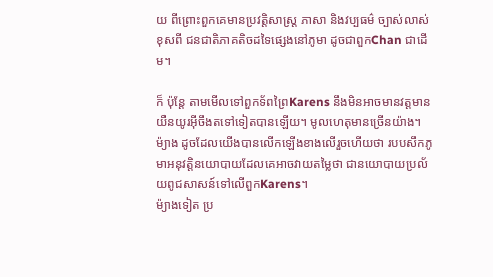យ ពីព្រោះពួកគេមានប្រវត្តិសាស្រ្ត ភាសា និងវប្បធម៌ ច្បាស់លាស់ ខុសពី ជនជាតិភាគតិចដទៃផ្សេងនៅភូមា ដូចជាពួកChan ជាដើម។

ក៏ ប៉ុន្តែ តាមមើលទៅពួកទ័ពព្រៃKarens នឹងមិនអាចមានវត្តមានយឺនយូរអ៊ីចឹងតទៅទៀតបានឡើយ។ មូលហេតុមានច្រើនយ៉ាង។ ម៉្យាង ដូចដែលយើងបានលើកឡើងខាងលើរួចហើយថា របបសឹកភូមាអនុវត្តិនយោបាយដែលគេអាចវាយតម្លៃថា ជានយោបាយប្រល័យពូជសាសន៍ទៅលើពួកKarens។
ម៉្យាងទៀត ប្រ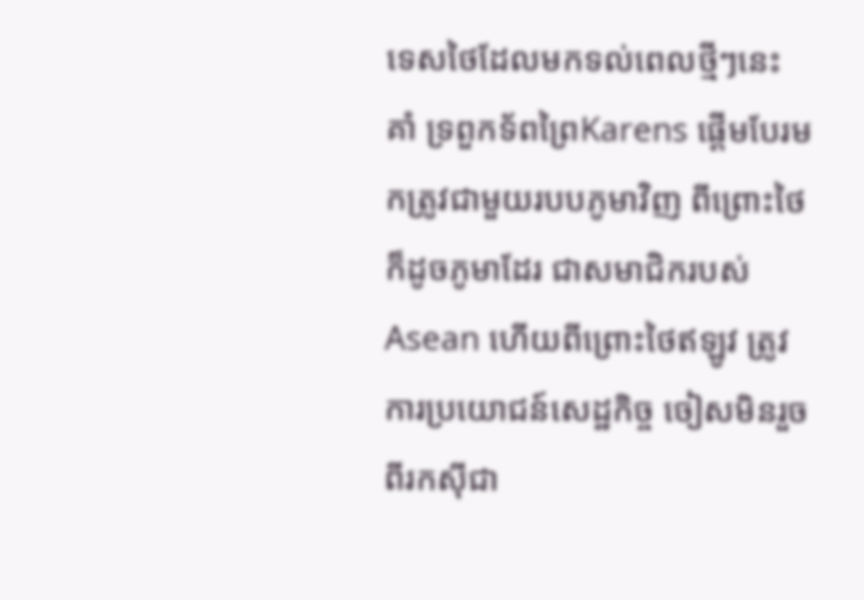ទេសថៃដែលមកទល់ពេលថ្មីៗនេះ គាំ ទ្រពួកទ័ពព្រៃKarens ផ្តើមបែរមកត្រូវជាមួយរបបភូមាវិញ ពីព្រោះថៃក៏ដូចភូមាដែរ ជាសមាជិករបស់Asean ហើយពីព្រោះថៃឥឡូវ ត្រូវការប្រយោជន៍សេដ្ឋកិច្ច ចៀសមិនរួចពីរកស៊ីជា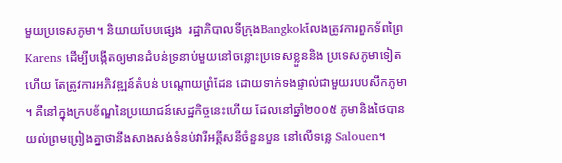មួយប្រទេសភូមា។ និយាយបែបផ្សេង  រដ្ឋាភិបាលទីក្រុងBangkokលែងត្រូវការពួកទ័ពព្រៃKarens ដើម្បីបង្កើតឲ្យមានដំបន់ទ្រនាប់មួយនៅចន្លោះប្រទេសខ្លួននិង ប្រទេសភូមាទៀតហើយ តែត្រូវការអភិវឌ្ឍន៍តំបន់ បណ្តោយព្រំដែន ដោយទាក់ទងផ្ទាល់ជាមួយរបបសឹកភូមា។ គឺនៅក្នុងក្របខ័ណ្ឌនៃប្រយោជន៍សេដ្ឋកិច្ចនេះហើយ ដែលនៅឆ្នាំ២០០៥ ភូមានិងថៃបានយល់ព្រមព្រៀងគ្នាថានឹងសាងសង់ទំនប់វារីអគ្គីសនីចំនួនបួន នៅលើទន្លេ Salouen។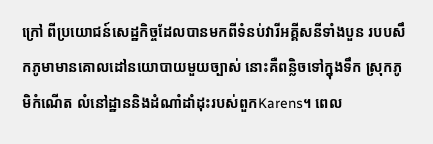ក្រៅ ពីប្រយោជន៍សេដ្ឋកិច្ចដែលបានមកពីទំនប់វារីអគ្គីសនីទាំងបួន របបសឹកភូមាមានគោលដៅនយោបាយមួយច្បាស់ នោះគឺពន្លិចទៅក្នុងទឹក ស្រុកភូមិកំណើត លំនៅដ្ឋាននិងដំណាំដាំដុះរបស់ពួកKarens។ ពេល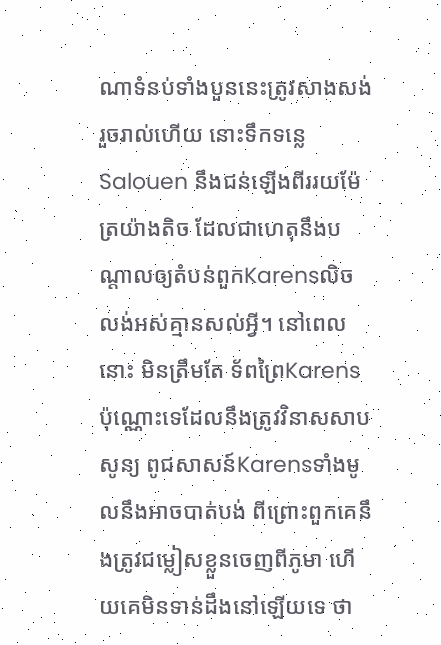ណាទំនប់ទាំងបួននេះត្រូវសាងសង់រួចរាល់ហើយ នោះទឹកទន្លេSalouen នឹងជន់ឡើងពីររយម៉ែត្រយ៉ាងតិច ដែលជាហេតុនឹងបណ្តាលឲ្យតំបន់ពួកKarensលិចលង់អស់គ្មានសល់អ្វី។ នៅពេលនោះ មិនត្រឹមតែ ទ័ពព្រៃKarensប៉ុណ្ណោះទេដែលនឹងត្រូវវិនាសសាបសូន្យ ពូជសាសន៍Karensទាំងមូលនឹងអាចបាត់បង់ ពីព្រោះពួកគេនឹងត្រូវជម្លៀសខ្លួនចេញពីភូមា ហើយគេមិនទាន់ដឹងនៅឡើយទេ ថា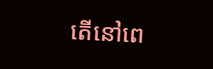តើនៅពេ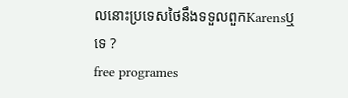លនោះប្រទេសថៃនឹងទទួលពួកKarensឬទេ ?
free programes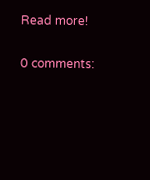Read more!

0 comments: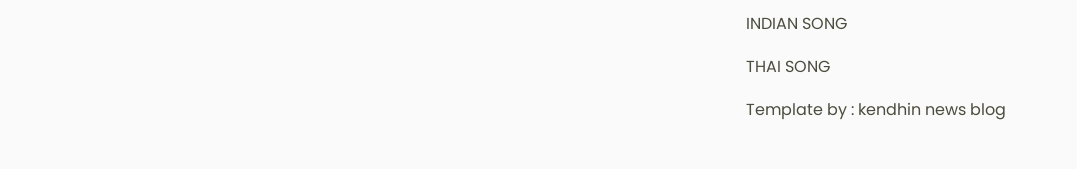INDIAN SONG

THAI SONG

Template by : kendhin news blog